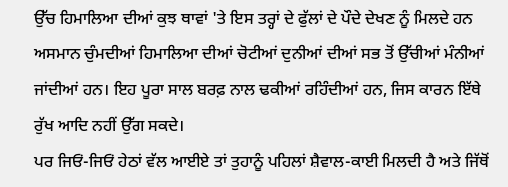ਉੱਚ ਹਿਮਾਲਿਆ ਦੀਆਂ ਕੁਝ ਥਾਵਾਂ 'ਤੇ ਇਸ ਤਰ੍ਹਾਂ ਦੇ ਫੁੱਲਾਂ ਦੇ ਪੌਦੇ ਦੇਖਣ ਨੂੰ ਮਿਲਦੇ ਹਨ
ਅਸਮਾਨ ਚੁੰਮਦੀਆਂ ਹਿਮਾਲਿਆ ਦੀਆਂ ਚੋਟੀਆਂ ਦੁਨੀਆਂ ਦੀਆਂ ਸਭ ਤੋਂ ਉੱਚੀਆਂ ਮੰਨੀਆਂ ਜਾਂਦੀਆਂ ਹਨ। ਇਹ ਪੂਰਾ ਸਾਲ ਬਰਫ਼ ਨਾਲ ਢਕੀਆਂ ਰਹਿੰਦੀਆਂ ਹਨ, ਜਿਸ ਕਾਰਨ ਇੱਥੇ ਰੁੱਖ ਆਦਿ ਨਹੀਂ ਉੱਗ ਸਕਦੇ।
ਪਰ ਜਿਓਂ-ਜਿਓਂ ਹੇਠਾਂ ਵੱਲ ਆਈਏ ਤਾਂ ਤੁਹਾਨੂੰ ਪਹਿਲਾਂ ਸ਼ੈਵਾਲ-ਕਾਈ ਮਿਲਦੀ ਹੈ ਅਤੇ ਜਿੱਥੋਂ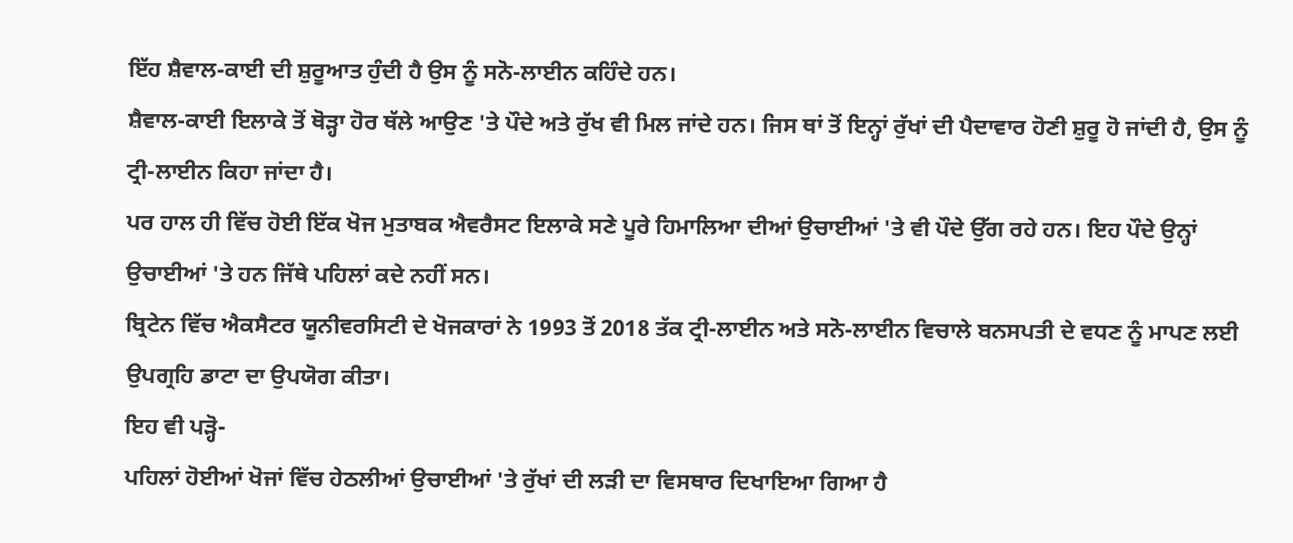ਇੱਹ ਸ਼ੈਵਾਲ-ਕਾਈ ਦੀ ਸ਼ੁਰੂਆਤ ਹੁੰਦੀ ਹੈ ਉਸ ਨੂੰ ਸਨੋ-ਲਾਈਨ ਕਹਿੰਦੇ ਹਨ।
ਸ਼ੈਵਾਲ-ਕਾਈ ਇਲਾਕੇ ਤੋਂ ਥੋੜ੍ਹਾ ਹੋਰ ਥੱਲੇ ਆਉਣ 'ਤੇ ਪੌਦੇ ਅਤੇ ਰੁੱਖ ਵੀ ਮਿਲ ਜਾਂਦੇ ਹਨ। ਜਿਸ ਥਾਂ ਤੋਂ ਇਨ੍ਹਾਂ ਰੁੱਖਾਂ ਦੀ ਪੈਦਾਵਾਰ ਹੋਣੀ ਸ਼ੁਰੂ ਹੋ ਜਾਂਦੀ ਹੈ, ਉਸ ਨੂੰ ਟ੍ਰੀ-ਲਾਈਨ ਕਿਹਾ ਜਾਂਦਾ ਹੈ।
ਪਰ ਹਾਲ ਹੀ ਵਿੱਚ ਹੋਈ ਇੱਕ ਖੋਜ ਮੁਤਾਬਕ ਐਵਰੈਸਟ ਇਲਾਕੇ ਸਣੇ ਪੂਰੇ ਹਿਮਾਲਿਆ ਦੀਆਂ ਉਚਾਈਆਂ 'ਤੇ ਵੀ ਪੌਦੇ ਉੱਗ ਰਹੇ ਹਨ। ਇਹ ਪੌਦੇ ਉਨ੍ਹਾਂ ਉਚਾਈਆਂ 'ਤੇ ਹਨ ਜਿੱਥੇ ਪਹਿਲਾਂ ਕਦੇ ਨਹੀਂ ਸਨ।
ਬ੍ਰਿਟੇਨ ਵਿੱਚ ਐਕਸੈਟਰ ਯੂਨੀਵਰਸਿਟੀ ਦੇ ਖੋਜਕਾਰਾਂ ਨੇ 1993 ਤੋਂ 2018 ਤੱਕ ਟ੍ਰੀ-ਲਾਈਨ ਅਤੇ ਸਨੋ-ਲਾਈਨ ਵਿਚਾਲੇ ਬਨਸਪਤੀ ਦੇ ਵਧਣ ਨੂੰ ਮਾਪਣ ਲਈ ਉਪਗ੍ਰਹਿ ਡਾਟਾ ਦਾ ਉਪਯੋਗ ਕੀਤਾ।
ਇਹ ਵੀ ਪੜ੍ਹੋ-
ਪਹਿਲਾਂ ਹੋਈਆਂ ਖੋਜਾਂ ਵਿੱਚ ਹੇਠਲੀਆਂ ਉਚਾਈਆਂ 'ਤੇ ਰੁੱਖਾਂ ਦੀ ਲੜੀ ਦਾ ਵਿਸਥਾਰ ਦਿਖਾਇਆ ਗਿਆ ਹੈ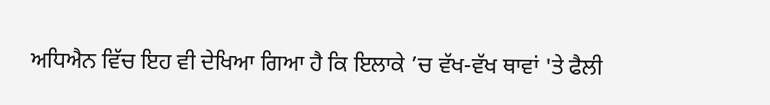ਅਧਿਐਨ ਵਿੱਚ ਇਹ ਵੀ ਦੇਖਿਆ ਗਿਆ ਹੈ ਕਿ ਇਲਾਕੇ ’ਚ ਵੱਖ-ਵੱਖ ਥਾਵਾਂ 'ਤੇ ਫੈਲੀ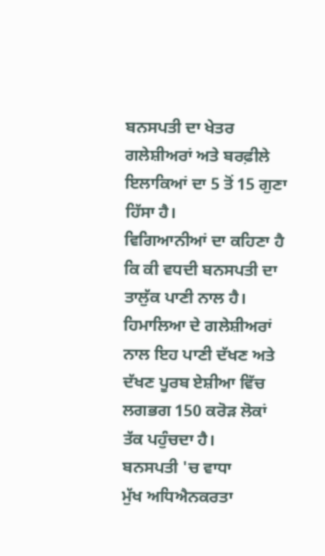ਬਨਸਪਤੀ ਦਾ ਖੇਤਰ ਗਲੇਸ਼ੀਅਰਾਂ ਅਤੇ ਬਰਫ਼ੀਲੇ ਇਲਾਕਿਆਂ ਦਾ 5 ਤੋਂ 15 ਗੁਣਾ ਹਿੱਸਾ ਹੈ।
ਵਿਗਿਆਨੀਆਂ ਦਾ ਕਹਿਣਾ ਹੈ ਕਿ ਕੀ ਵਧਦੀ ਬਨਸਪਤੀ ਦਾ ਤਾਲੁੱਕ ਪਾਣੀ ਨਾਲ ਹੈ।
ਹਿਮਾਲਿਆ ਦੇ ਗਲੇਸ਼ੀਅਰਾਂ ਨਾਲ ਇਹ ਪਾਣੀ ਦੱਖਣ ਅਤੇ ਦੱਖਣ ਪੂਰਬ ਏਸ਼ੀਆ ਵਿੱਚ ਲਗਭਗ 150 ਕਰੋੜ ਲੋਕਾਂ ਤੱਕ ਪਹੁੰਚਦਾ ਹੈ।
ਬਨਸਪਤੀ 'ਚ ਵਾਧਾ
ਮੁੱਖ ਅਧਿਐਨਕਰਤਾ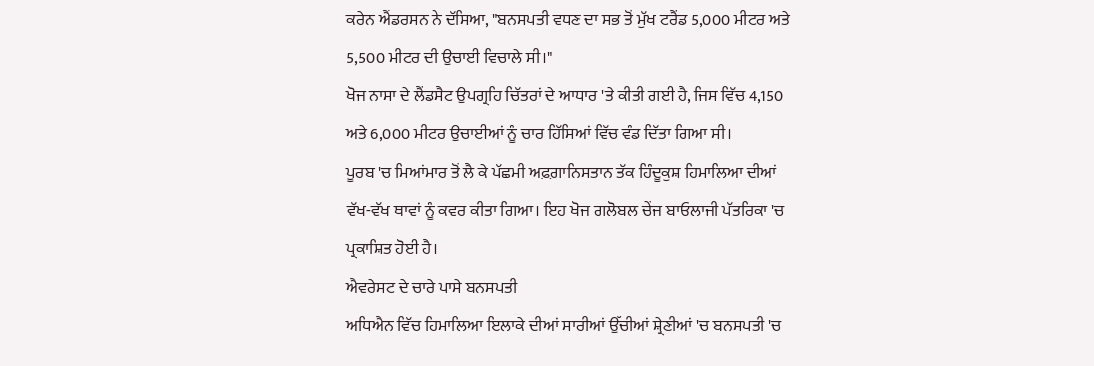ਕਰੇਨ ਐਂਡਰਸਨ ਨੇ ਦੱਸਿਆ, "ਬਨਸਪਤੀ ਵਧਣ ਦਾ ਸਭ ਤੋਂ ਮੁੱਖ ਟਰੈਂਡ 5,000 ਮੀਟਰ ਅਤੇ 5,500 ਮੀਟਰ ਦੀ ਉਚਾਈ ਵਿਚਾਲੇ ਸੀ।"
ਖੋਜ ਨਾਸਾ ਦੇ ਲੈਂਡਸੈਟ ਉਪਗ੍ਰਹਿ ਚਿੱਤਰਾਂ ਦੇ ਆਧਾਰ 'ਤੇ ਕੀਤੀ ਗਈ ਹੈ, ਜਿਸ ਵਿੱਚ 4,150 ਅਤੇ 6,000 ਮੀਟਰ ਉਚਾਈਆਂ ਨੂੰ ਚਾਰ ਹਿੱਸਿਆਂ ਵਿੱਚ ਵੰਡ ਦਿੱਤਾ ਗਿਆ ਸੀ।
ਪੂਰਬ 'ਚ ਮਿਆਂਮਾਰ ਤੋਂ ਲੈ ਕੇ ਪੱਛਮੀ ਅਫ਼ਗ਼ਾਨਿਸਤਾਨ ਤੱਕ ਹਿੰਦੂਕੁਸ਼ ਹਿਮਾਲਿਆ ਦੀਆਂ ਵੱਖ-ਵੱਖ ਥਾਵਾਂ ਨੂੰ ਕਵਰ ਕੀਤਾ ਗਿਆ। ਇਹ ਖੋਜ ਗਲੋਬਲ ਚੇਂਜ ਬਾਓਲਾਜੀ ਪੱਤਰਿਕਾ 'ਚ ਪ੍ਰਕਾਸ਼ਿਤ ਹੋਈ ਹੈ।
ਐਵਰੇਸਟ ਦੇ ਚਾਰੇ ਪਾਸੇ ਬਨਸਪਤੀ
ਅਧਿਐਨ ਵਿੱਚ ਹਿਮਾਲਿਆ ਇਲਾਕੇ ਦੀਆਂ ਸਾਰੀਆਂ ਉੱਚੀਆਂ ਸ਼੍ਰੇਣੀਆਂ 'ਚ ਬਨਸਪਤੀ 'ਚ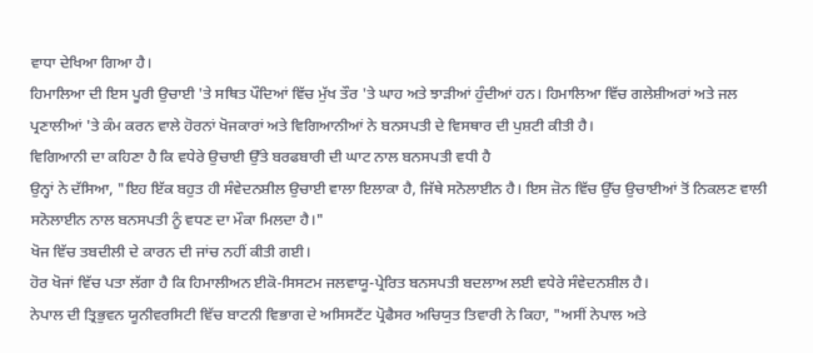ਵਾਧਾ ਦੇਖਿਆ ਗਿਆ ਹੈ।
ਹਿਮਾਲਿਆ ਦੀ ਇਸ ਪੂਰੀ ਉਚਾਈ 'ਤੇ ਸਥਿਤ ਪੌਦਿਆਂ ਵਿੱਚ ਮੁੱਖ ਤੌਰ 'ਤੇ ਘਾਹ ਅਤੇ ਝਾੜੀਆਂ ਹੁੰਦੀਆਂ ਹਨ। ਹਿਮਾਲਿਆ ਵਿੱਚ ਗਲੇਸ਼ੀਅਰਾਂ ਅਤੇ ਜਲ ਪ੍ਰਣਾਲੀਆਂ 'ਤੇ ਕੰਮ ਕਰਨ ਵਾਲੇ ਹੋਰਨਾਂ ਖੋਜਕਾਰਾਂ ਅਤੇ ਵਿਗਿਆਨੀਆਂ ਨੇ ਬਨਸਪਤੀ ਦੇ ਵਿਸਥਾਰ ਦੀ ਪੁਸ਼ਟੀ ਕੀਤੀ ਹੈ।
ਵਿਗਿਆਨੀ ਦਾ ਕਹਿਣਾ ਹੈ ਕਿ ਵਧੇਰੇ ਉਚਾਈ ਉੱਤੇ ਬਰਫਬਾਰੀ ਦੀ ਘਾਟ ਨਾਲ ਬਨਸਪਤੀ ਵਧੀ ਹੈ
ਉਨ੍ਹਾਂ ਨੇ ਦੱਸਿਆ, "ਇਹ ਇੱਕ ਬਹੁਤ ਹੀ ਸੰਵੇਦਨਸ਼ੀਲ ਉਚਾਈ ਵਾਲਾ ਇਲਾਕਾ ਹੈ, ਜਿੱਥੇ ਸਨੋਲਾਈਨ ਹੈ। ਇਸ ਜ਼ੋਨ ਵਿੱਚ ਉੱਚ ਉਚਾਈਆਂ ਤੋਂ ਨਿਕਲਣ ਵਾਲੀ ਸਨੋਲਾਈਨ ਨਾਲ ਬਨਸਪਤੀ ਨੂੰ ਵਧਣ ਦਾ ਮੌਕਾ ਮਿਲਦਾ ਹੈ।"
ਖੋਜ ਵਿੱਚ ਤਬਦੀਲੀ ਦੇ ਕਾਰਨ ਦੀ ਜਾਂਚ ਨਹੀਂ ਕੀਤੀ ਗਈ।
ਹੋਰ ਖੋਜਾਂ ਵਿੱਚ ਪਤਾ ਲੱਗਾ ਹੈ ਕਿ ਹਿਮਾਲੀਅਨ ਈਕੋ-ਸਿਸਟਮ ਜਲਵਾਯੂ-ਪ੍ਰੇਰਿਤ ਬਨਸਪਤੀ ਬਦਲਾਅ ਲਈ ਵਧੇਰੇ ਸੰਵੇਦਨਸ਼ੀਲ ਹੈ।
ਨੇਪਾਲ ਦੀ ਤ੍ਰਿਭੁਵਨ ਯੂਨੀਵਰਸਿਟੀ ਵਿੱਚ ਬਾਟਨੀ ਵਿਭਾਗ ਦੇ ਅਸਿਸਟੈਂਟ ਪ੍ਰੋਫੈਸਰ ਅਚਿਯੁਤ ਤਿਵਾਰੀ ਨੇ ਕਿਹਾ, "ਅਸੀਂ ਨੇਪਾਲ ਅਤੇ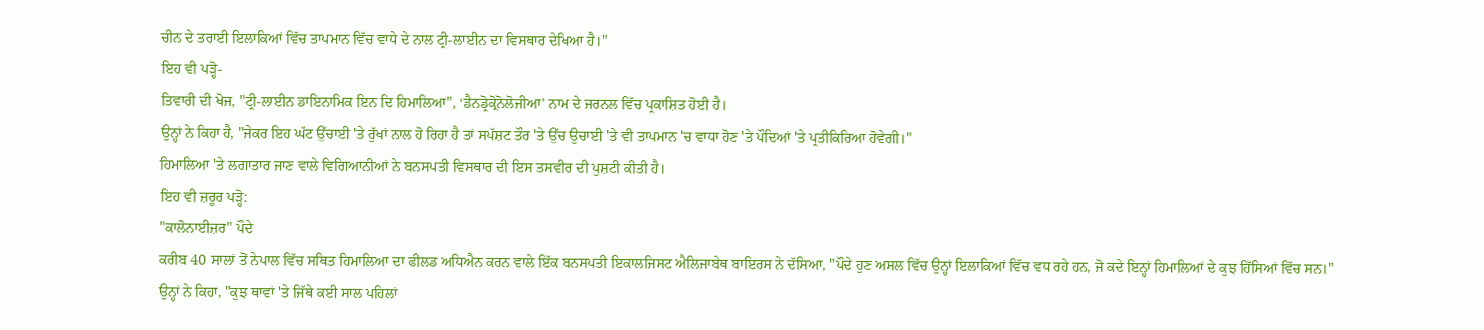ਚੀਨ ਦੇ ਤਰਾਈ ਇਲਾਕਿਆਂ ਵਿੱਚ ਤਾਪਮਾਨ ਵਿੱਚ ਵਾਧੇ ਦੇ ਨਾਲ ਟ੍ਰੀ-ਲਾਈਨ ਦਾ ਵਿਸਥਾਰ ਦੇਖਿਆ ਹੈ।"
ਇਹ ਵੀ ਪੜ੍ਹੋ-
ਤਿਵਾਰੀ ਦੀ ਖੋਜ, "ਟ੍ਰੀ-ਲਾਈਨ ਡਾਇਨਾਮਿਕ ਇਨ ਦਿ ਹਿਮਾਲਿਆ", ‘ਡੈਨਡ੍ਰੋਕ੍ਰੋਨੋਲੋਜੀਆ’ ਨਾਮ ਦੇ ਜਰਨਲ ਵਿੱਚ ਪ੍ਰਕਾਸ਼ਿਤ ਹੋਈ ਹੈ।
ਉਨ੍ਹਾਂ ਨੇ ਕਿਹਾ ਹੈ, "ਜੇਕਰ ਇਹ ਘੱਟ ਉੱਚਾਈ 'ਤੇ ਰੁੱਖਾਂ ਨਾਲ ਹੋ ਰਿਹਾ ਹੈ ਤਾਂ ਸਪੱਸ਼ਟ ਤੌਰ 'ਤੇ ਉੱਚ ਉਚਾਈ 'ਤੇ ਵੀ ਤਾਪਮਾਨ 'ਚ ਵਾਧਾ ਹੋਣ 'ਤੇ ਪੌਦਿਆਂ 'ਤੇ ਪ੍ਰਤੀਕਿਰਿਆ ਹੋਵੇਗੀ।"
ਹਿਮਾਲਿਆ 'ਤੇ ਲਗਾਤਾਰ ਜਾਣ ਵਾਲੇ ਵਿਗਿਆਨੀਆਂ ਨੇ ਬਨਸਪਤੀ ਵਿਸਥਾਰ ਦੀ ਇਸ ਤਸਵੀਰ ਦੀ ਪੁਸ਼ਟੀ ਕੀਤੀ ਹੈ।
ਇਹ ਵੀ ਜ਼ਰੂਰ ਪੜ੍ਹੋ:
"ਕਾਲੋਨਾਈਜ਼ਰ" ਪੌਦੇ
ਕਰੀਬ 40 ਸਾਲਾਂ ਤੋਂ ਨੇਪਾਲ ਵਿੱਚ ਸਥਿਤ ਹਿਮਾਲਿਆ ਦਾ ਫੀਲਡ ਅਧਿਐਨ ਕਰਨ ਵਾਲੇ ਇੱਕ ਬਨਸਪਤੀ ਇਕਾਲਜਿਸਟ ਐਲਿਜਾਬੇਥ ਬਾਇਰਸ ਨੇ ਦੱਸਿਆ, "ਪੌਦੇ ਹੁਣ ਅਸਲ ਵਿੱਚ ਉਨ੍ਹਾਂ ਇਲਾਕਿਆਂ ਵਿੱਚ ਵਧ ਰਹੇ ਹਨ, ਜੋ ਕਦੇ ਇਨ੍ਹਾਂ ਹਿਮਾਲਿਆਂ ਦੇ ਕੁਝ ਹਿੱਸਿਆਂ ਵਿੱਚ ਸਨ।"
ਉਨ੍ਹਾਂ ਨੇ ਕਿਹਾ, "ਕੁਝ ਥਾਵਾਂ 'ਤੇ ਜਿੱਥੇ ਕਈ ਸਾਲ ਪਹਿਲਾਂ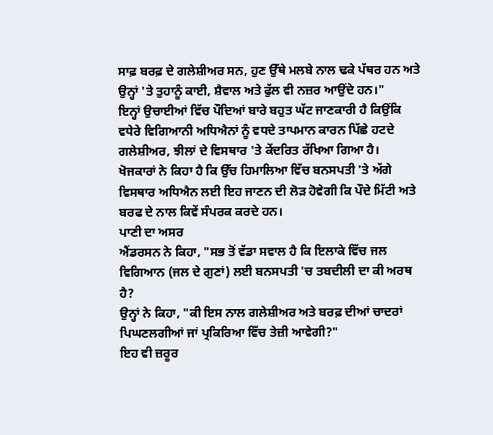ਸਾਫ਼ ਬਰਫ਼ ਦੇ ਗਲੇਸ਼ੀਅਰ ਸਨ, ਹੁਣ ਉੱਥੇ ਮਲਬੇ ਨਾਲ ਢਕੇ ਪੱਥਰ ਹਨ ਅਤੇ ਉਨ੍ਹਾਂ 'ਤੇ ਤੁਹਾਨੂੰ ਕਾਈ, ਸ਼ੈਵਾਲ ਅਤੇ ਫੁੱਲ ਵੀ ਨਜ਼ਰ ਆਉਂਦੇ ਹਨ।"
ਇਨ੍ਹਾਂ ਉਚਾਈਆਂ ਵਿੱਚ ਪੌਦਿਆਂ ਬਾਰੇ ਬਹੁਤ ਘੱਟ ਜਾਣਕਾਰੀ ਹੈ ਕਿਉਂਕਿ ਵਧੇਰੇ ਵਿਗਿਆਨੀ ਅਧਿਐਨਾਂ ਨੂੰ ਵਧਦੇ ਤਾਪਮਾਨ ਕਾਰਨ ਪਿੱਛੇ ਹਟਦੇ ਗਲੇਸ਼ੀਅਰ, ਝੀਲਾਂ ਦੇ ਵਿਸਥਾਰ 'ਤੇ ਕੇਂਦਰਿਤ ਰੱਖਿਆ ਗਿਆ ਹੈ।
ਖੋਜਕਾਰਾਂ ਨੇ ਕਿਹਾ ਹੈ ਕਿ ਉੱਚ ਹਿਮਾਲਿਆ ਵਿੱਚ ਬਨਸਪਤੀ 'ਤੇ ਅੱਗੇ ਵਿਸਥਾਰ ਅਧਿਐਨ ਲਈ ਇਹ ਜਾਣਨ ਦੀ ਲੋੜ ਹੋਵੇਗੀ ਕਿ ਪੌਦੇ ਮਿੱਟੀ ਅਤੇ ਬਰਫ ਦੇ ਨਾਲ ਕਿਵੇਂ ਸੰਪਰਕ ਕਰਦੇ ਹਨ।
ਪਾਣੀ ਦਾ ਅਸਰ
ਐਂਡਰਸਨ ਨੇ ਕਿਹਾ, "ਸਭ ਤੋਂ ਵੱਡਾ ਸਵਾਲ ਹੈ ਕਿ ਇਲਾਕੇ ਵਿੱਚ ਜਲ ਵਿਗਿਆਨ (ਜਲ ਦੇ ਗੁਣਾਂ) ਲਈ ਬਨਸਪਤੀ 'ਚ ਤਬਦੀਲੀ ਦਾ ਕੀ ਅਰਥ ਹੈ?
ਉਨ੍ਹਾਂ ਨੇ ਕਿਹਾ, "ਕੀ ਇਸ ਨਾਲ ਗਲੇਸ਼ੀਅਰ ਅਤੇ ਬਰਫ਼ ਦੀਆਂ ਚਾਦਰਾਂ ਪਿਘਣਲਗੀਆਂ ਜਾਂ ਪ੍ਰਕਿਰਿਆ ਵਿੱਚ ਤੇਜ਼ੀ ਆਵੇਗੀ?"
ਇਹ ਵੀ ਜ਼ਰੂਰ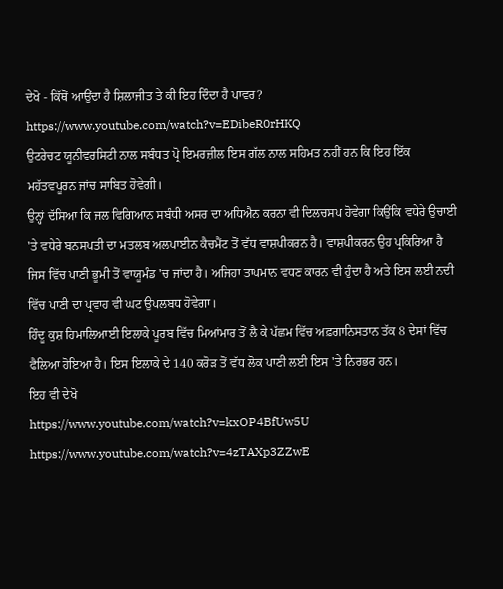ਦੇਖੋ - ਕਿੱਥੋਂ ਆਉਂਦਾ ਹੈ ਸ਼ਿਲਾਜੀਤ ਤੇ ਕੀ ਇਹ ਦਿੰਦਾ ਹੈ ਪਾਵਰ?
https://www.youtube.com/watch?v=EDibeR0rHKQ
ਉਟਰੇਚਟ ਯੂਨੀਵਰਸਿਟੀ ਨਾਲ ਸਬੰਧਤ ਪ੍ਰੋ ਇਮਰਜ਼ੀਲ ਇਸ ਗੱਲ ਨਾਲ ਸਹਿਮਤ ਨਹੀਂ ਹਨ ਕਿ ਇਹ ਇੱਕ ਮਹੱਤਵਪੂਰਨ ਜਾਂਚ ਸਾਬਿਤ ਹੋਵੇਗੀ।
ਉਨ੍ਹਾਂ ਦੱਸਿਆ ਕਿ ਜਲ ਵਿਗਿਆਨ ਸਬੰਧੀ ਅਸਰ ਦਾ ਅਧਿਐਨ ਕਰਨਾ ਵੀ ਦਿਲਚਸਪ ਹੋਵੇਗਾ ਕਿਉਂਕਿ ਵਧੇਰੇ ਉਚਾਈ 'ਤੇ ਵਧੇਰੇ ਬਨਸਪਤੀ ਦਾ ਮਤਲਬ ਅਲਪਾਈਨ ਕੈਚਮੈਂਟ ਤੋਂ ਵੱਧ ਵਾਸ਼ਪੀਕਰਨ ਹੈ। ਵਾਸ਼ਪੀਕਰਨ ਉਹ ਪ੍ਰਕਿਰਿਆ ਹੈ ਜਿਸ ਵਿੱਚ ਪਾਣੀ ਭੂਮੀ ਤੋਂ ਵਾਯੂਮੰਡ 'ਚ ਜਾਂਦਾ ਹੈ। ਅਜਿਹਾ ਤਾਪਮਾਨ ਵਧਣ ਕਾਰਨ ਵੀ ਹੁੰਦਾ ਹੈ ਅਤੇ ਇਸ ਲਈ ਨਦੀ ਵਿੱਚ ਪਾਣੀ ਦਾ ਪ੍ਰਵਾਹ ਵੀ ਘਟ ਉਪਲਬਧ ਹੋਵੇਗਾ।
ਹਿੰਦੂ ਕੁਸ਼ ਹਿਮਾਲਿਆਈ ਇਲਾਕੇ ਪੂਰਬ ਵਿੱਚ ਮਿਆਂਮਾਰ ਤੋਂ ਲੈ ਕੇ ਪੱਛਮ ਵਿੱਚ ਅਫ਼ਗਾਨਿਸਤਾਨ ਤੱਕ 8 ਦੇਸਾਂ ਵਿੱਚ ਫੈਲਿਆ ਹੋਇਆ ਹੈ। ਇਸ ਇਲਾਕੇ ਦੇ 140 ਕਰੋੜ ਤੋਂ ਵੱਧ ਲੋਕ ਪਾਣੀ ਲਈ ਇਸ 'ਤੇ ਨਿਰਭਰ ਹਨ।
ਇਹ ਵੀ ਦੇਖੋ
https://www.youtube.com/watch?v=kxOP4BfUw5U
https://www.youtube.com/watch?v=4zTAXp3ZZwE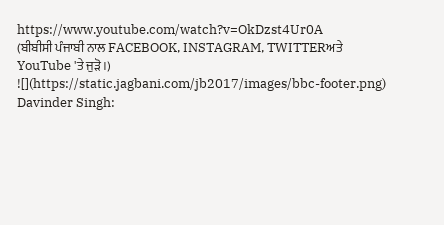https://www.youtube.com/watch?v=OkDzst4Ur0A
(ਬੀਬੀਸੀ ਪੰਜਾਬੀ ਨਾਲ FACEBOOK, INSTAGRAM, TWITTERਅਤੇ YouTube 'ਤੇ ਜੁੜੋ।)
![](https://static.jagbani.com/jb2017/images/bbc-footer.png)
Davinder Singh: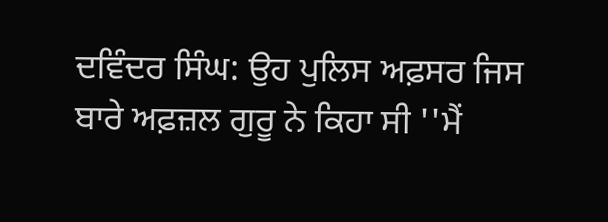ਦਵਿੰਦਰ ਸਿੰਘ: ਉਹ ਪੁਲਿਸ ਅਫ਼ਸਰ ਜਿਸ ਬਾਰੇ ਅਫ਼ਜ਼ਲ ਗੁਰੂ ਨੇ ਕਿਹਾ ਸੀ ''ਮੈਂ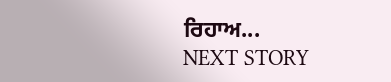ਰਿਹਾਅ...
NEXT STORY